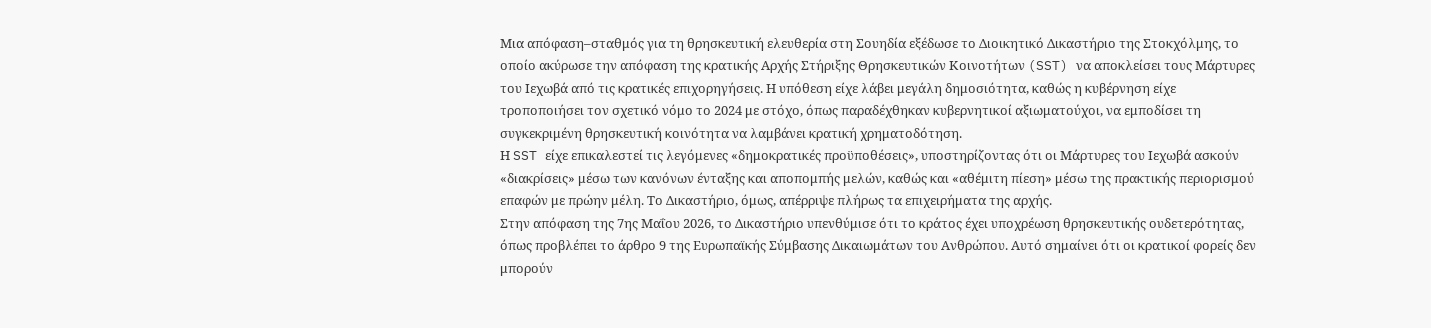Μια απόφαση–σταθμός για τη θρησκευτική ελευθερία στη Σουηδία εξέδωσε το Διοικητικό Δικαστήριο της Στοκχόλμης, το οποίο ακύρωσε την απόφαση της κρατικής Αρχής Στήριξης Θρησκευτικών Κοινοτήτων (SST) να αποκλείσει τους Μάρτυρες του Ιεχωβά από τις κρατικές επιχορηγήσεις. Η υπόθεση είχε λάβει μεγάλη δημοσιότητα, καθώς η κυβέρνηση είχε τροποποιήσει τον σχετικό νόμο το 2024 με στόχο, όπως παραδέχθηκαν κυβερνητικοί αξιωματούχοι, να εμποδίσει τη συγκεκριμένη θρησκευτική κοινότητα να λαμβάνει κρατική χρηματοδότηση.
Η SST είχε επικαλεστεί τις λεγόμενες «δημοκρατικές προϋποθέσεις», υποστηρίζοντας ότι οι Μάρτυρες του Ιεχωβά ασκούν «διακρίσεις» μέσω των κανόνων ένταξης και αποπομπής μελών, καθώς και «αθέμιτη πίεση» μέσω της πρακτικής περιορισμού επαφών με πρώην μέλη. Το Δικαστήριο, όμως, απέρριψε πλήρως τα επιχειρήματα της αρχής.
Στην απόφαση της 7ης Μαΐου 2026, το Δικαστήριο υπενθύμισε ότι το κράτος έχει υποχρέωση θρησκευτικής ουδετερότητας, όπως προβλέπει το άρθρο 9 της Ευρωπαϊκής Σύμβασης Δικαιωμάτων του Ανθρώπου. Αυτό σημαίνει ότι οι κρατικοί φορείς δεν μπορούν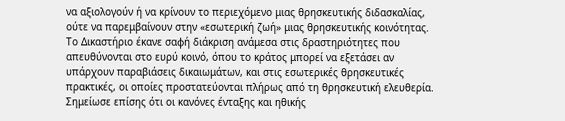να αξιολογούν ή να κρίνουν το περιεχόμενο μιας θρησκευτικής διδασκαλίας, ούτε να παρεμβαίνουν στην «εσωτερική ζωή» μιας θρησκευτικής κοινότητας.
Το Δικαστήριο έκανε σαφή διάκριση ανάμεσα στις δραστηριότητες που απευθύνονται στο ευρύ κοινό, όπου το κράτος μπορεί να εξετάσει αν υπάρχουν παραβιάσεις δικαιωμάτων, και στις εσωτερικές θρησκευτικές πρακτικές, οι οποίες προστατεύονται πλήρως από τη θρησκευτική ελευθερία. Σημείωσε επίσης ότι οι κανόνες ένταξης και ηθικής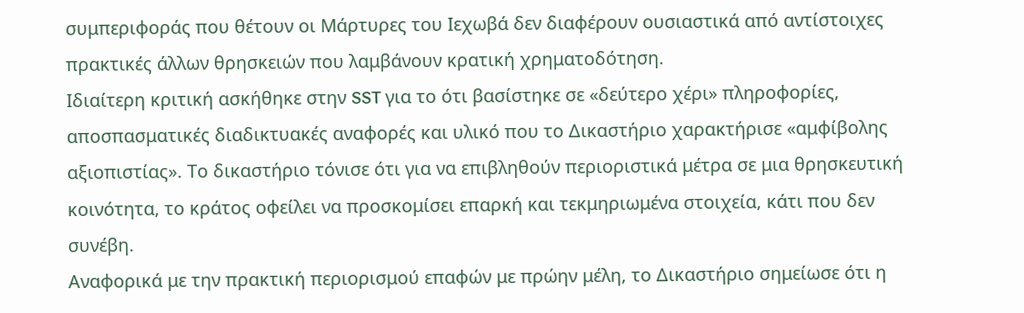συμπεριφοράς που θέτουν οι Μάρτυρες του Ιεχωβά δεν διαφέρουν ουσιαστικά από αντίστοιχες πρακτικές άλλων θρησκειών που λαμβάνουν κρατική χρηματοδότηση.
Ιδιαίτερη κριτική ασκήθηκε στην SST για το ότι βασίστηκε σε «δεύτερο χέρι» πληροφορίες, αποσπασματικές διαδικτυακές αναφορές και υλικό που το Δικαστήριο χαρακτήρισε «αμφίβολης αξιοπιστίας». Το δικαστήριο τόνισε ότι για να επιβληθούν περιοριστικά μέτρα σε μια θρησκευτική κοινότητα, το κράτος οφείλει να προσκομίσει επαρκή και τεκμηριωμένα στοιχεία, κάτι που δεν συνέβη.
Αναφορικά με την πρακτική περιορισμού επαφών με πρώην μέλη, το Δικαστήριο σημείωσε ότι η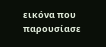εικόνα που παρουσίασε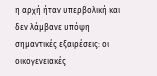η αρχή ήταν υπερβολική και δεν λάμβανε υπόψη σημαντικές εξαιρέσεις: οι οικογενειακές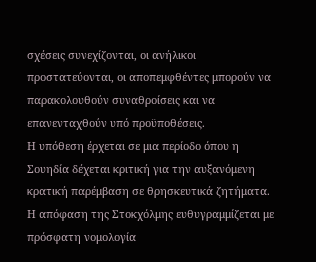σχέσεις συνεχίζονται, οι ανήλικοι προστατεύονται, οι αποπεμφθέντες μπορούν να παρακολουθούν συναθροίσεις και να επανενταχθούν υπό προϋποθέσεις.
Η υπόθεση έρχεται σε μια περίοδο όπου η Σουηδία δέχεται κριτική για την αυξανόμενη κρατική παρέμβαση σε θρησκευτικά ζητήματα. Η απόφαση της Στοκχόλμης ευθυγραμμίζεται με πρόσφατη νομολογία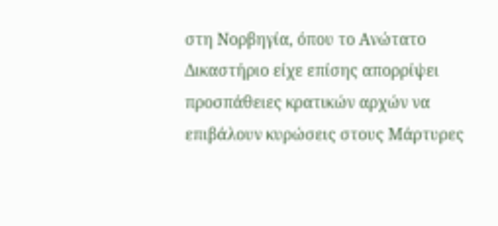στη Νορβηγία, όπου το Ανώτατο Δικαστήριο είχε επίσης απορρίψει προσπάθειες κρατικών αρχών να επιβάλουν κυρώσεις στους Μάρτυρες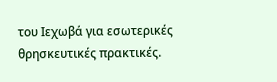του Ιεχωβά για εσωτερικές θρησκευτικές πρακτικές.